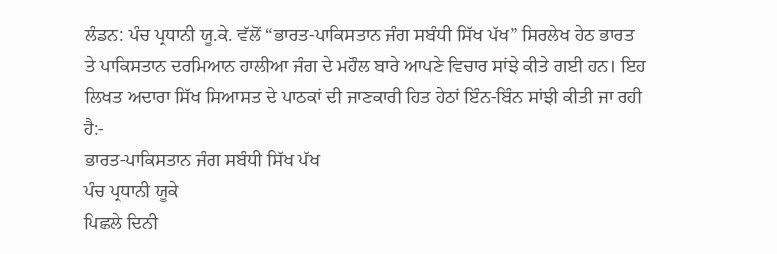ਲੰਡਨ: ਪੰਚ ਪ੍ਰਧਾਨੀ ਯੂ.ਕੇ. ਵੱਲੋਂ “ਭਾਰਤ-ਪਾਕਿਸਤਾਨ ਜੰਗ ਸਬੰਧੀ ਸਿੱਖ ਪੱਖ” ਸਿਰਲੇਖ ਹੇਠ ਭਾਰਤ ਤੇ ਪਾਕਿਸਤਾਨ ਦਰਮਿਆਨ ਹਾਲੀਆ ਜੰਗ ਦੇ ਮਹੌਲ ਬਾਰੇ ਆਪਣੇ ਵਿਚਾਰ ਸਾਂਝੇ ਕੀਤੇ ਗਈ ਹਨ। ਇਹ ਲਿਖਤ ਅਦਾਰਾ ਸਿੱਖ ਸਿਆਸਤ ਦੇ ਪਾਠਕਾਂ ਦੀ ਜਾਣਕਾਰੀ ਹਿਤ ਹੇਠਾਂ ਇੰਨ-ਬਿੰਨ ਸਾਂਝੀ ਕੀਤੀ ਜਾ ਰਹੀ ਹੈ:-
ਭਾਰਤ-ਪਾਕਿਸਤਾਨ ਜੰਗ ਸਬੰਧੀ ਸਿੱਖ ਪੱਖ
ਪੰਚ ਪ੍ਰਧਾਨੀ ਯੂਕੇ
ਪਿਛਲੇ ਦਿਨੀ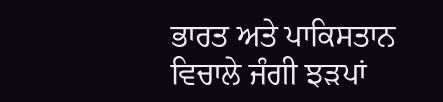ਭਾਰਤ ਅਤੇ ਪਾਕਿਸਤਾਨ ਵਿਚਾਲੇ ਜੰਗੀ ਝੜਪਾਂ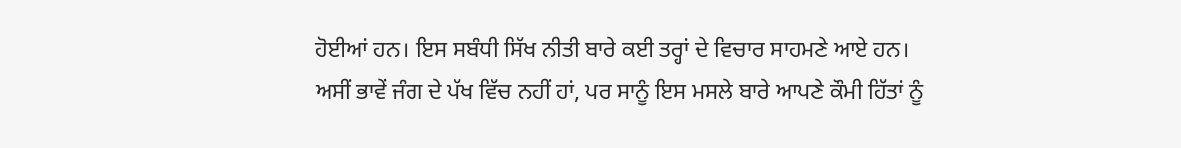ਹੋਈਆਂ ਹਨ। ਇਸ ਸਬੰਧੀ ਸਿੱਖ ਨੀਤੀ ਬਾਰੇ ਕਈ ਤਰ੍ਹਾਂ ਦੇ ਵਿਚਾਰ ਸਾਹਮਣੇ ਆਏ ਹਨ। ਅਸੀਂ ਭਾਵੇਂ ਜੰਗ ਦੇ ਪੱਖ ਵਿੱਚ ਨਹੀਂ ਹਾਂ, ਪਰ ਸਾਨੂੰ ਇਸ ਮਸਲੇ ਬਾਰੇ ਆਪਣੇ ਕੌਮੀ ਹਿੱਤਾਂ ਨੂੰ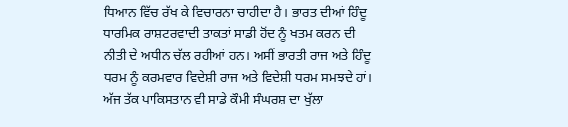ਧਿਆਨ ਵਿੱਚ ਰੱਖ ਕੇ ਵਿਚਾਰਨਾ ਚਾਹੀਦਾ ਹੈ। ਭਾਰਤ ਦੀਆਂ ਹਿੰਦੂ ਧਾਰਮਿਕ ਰਾਸ਼ਟਰਵਾਦੀ ਤਾਕਤਾਂ ਸਾਡੀ ਹੋਂਦ ਨੂੰ ਖਤਮ ਕਰਨ ਦੀ ਨੀਤੀ ਦੇ ਅਧੀਨ ਚੱਲ ਰਹੀਆਂ ਹਨ। ਅਸੀਂ ਭਾਰਤੀ ਰਾਜ ਅਤੇ ਹਿੰਦੂ ਧਰਮ ਨੂੰ ਕਰਮਵਾਰ ਵਿਦੇਸ਼ੀ ਰਾਜ ਅਤੇ ਵਿਦੇਸ਼ੀ ਧਰਮ ਸਮਝਦੇ ਹਾਂ। ਅੱਜ ਤੱਕ ਪਾਕਿਸਤਾਨ ਵੀ ਸਾਡੇ ਕੌਮੀ ਸੰਘਰਸ਼ ਦਾ ਖੁੱਲਾ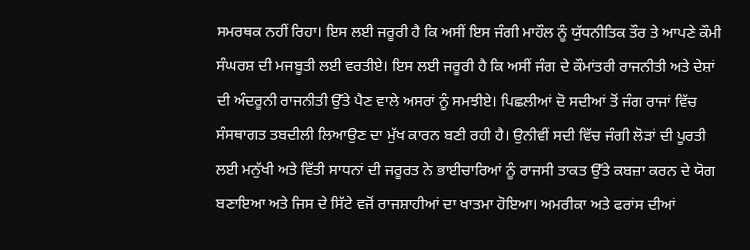ਸਮਰਥਕ ਨਹੀਂ ਰਿਹਾ। ਇਸ ਲਈ ਜਰੂਰੀ ਹੈ ਕਿ ਅਸੀਂ ਇਸ ਜੰਗੀ ਮਾਹੌਲ ਨੂੰ ਯੁੱਧਨੀਤਿਕ ਤੌਰ ਤੇ ਆਪਣੇ ਕੌਮੀ ਸੰਘਰਸ਼ ਦੀ ਮਜਬੂਤੀ ਲਈ ਵਰਤੀਏ। ਇਸ ਲਈ ਜਰੂਰੀ ਹੈ ਕਿ ਅਸੀਂ ਜੰਗ ਦੇ ਕੌਮਾਂਤਰੀ ਰਾਜਨੀਤੀ ਅਤੇ ਦੇਸ਼ਾਂ ਦੀ ਅੰਦਰੂਨੀ ਰਾਜਨੀਤੀ ਉੱਤੇ ਪੈਣ ਵਾਲੇ ਅਸਰਾਂ ਨੂੰ ਸਮਝੀਏ। ਪਿਛਲੀਆਂ ਦੋ ਸਦੀਆਂ ਤੋਂ ਜੰਗ ਰਾਜਾਂ ਵਿੱਚ ਸੰਸਥਾਗਤ ਤਬਦੀਲੀ ਲਿਆਉਣ ਦਾ ਮੁੱਖ ਕਾਰਨ ਬਣੀ ਰਹੀ ਹੈ। ਉਨੀਵੀਂ ਸਦੀ ਵਿੱਚ ਜੰਗੀ ਲੋੜਾਂ ਦੀ ਪੂਰਤੀ ਲਈ ਮਨੁੱਖੀ ਅਤੇ ਵਿੱਤੀ ਸਾਧਨਾਂ ਦੀ ਜਰੂਰਤ ਨੇ ਭਾਈਚਾਰਿਆਂ ਨੂੰ ਰਾਜਸੀ ਤਾਕਤ ਉੱਤੇ ਕਬਜ਼ਾ ਕਰਨ ਦੇ ਯੋਗ ਬਣਾਇਆ ਅਤੇ ਜਿਸ ਦੇ ਸਿੱਟੇ ਵਜੋਂ ਰਾਜਸ਼ਾਹੀਆਂ ਦਾ ਖਾਤਮਾ ਹੋਇਆ। ਅਮਰੀਕਾ ਅਤੇ ਫਰਾਂਸ ਦੀਆਂ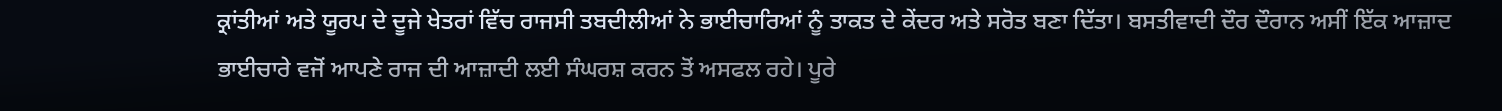ਕ੍ਰਾਂਤੀਆਂ ਅਤੇ ਯੂਰਪ ਦੇ ਦੂਜੇ ਖੇਤਰਾਂ ਵਿੱਚ ਰਾਜਸੀ ਤਬਦੀਲੀਆਂ ਨੇ ਭਾਈਚਾਰਿਆਂ ਨੂੰ ਤਾਕਤ ਦੇ ਕੇਂਦਰ ਅਤੇ ਸਰੋਤ ਬਣਾ ਦਿੱਤਾ। ਬਸਤੀਵਾਦੀ ਦੌਰ ਦੌਰਾਨ ਅਸੀਂ ਇੱਕ ਆਜ਼ਾਦ ਭਾਈਚਾਰੇ ਵਜੋਂ ਆਪਣੇ ਰਾਜ ਦੀ ਆਜ਼ਾਦੀ ਲਈ ਸੰਘਰਸ਼ ਕਰਨ ਤੋਂ ਅਸਫਲ ਰਹੇ। ਪੂਰੇ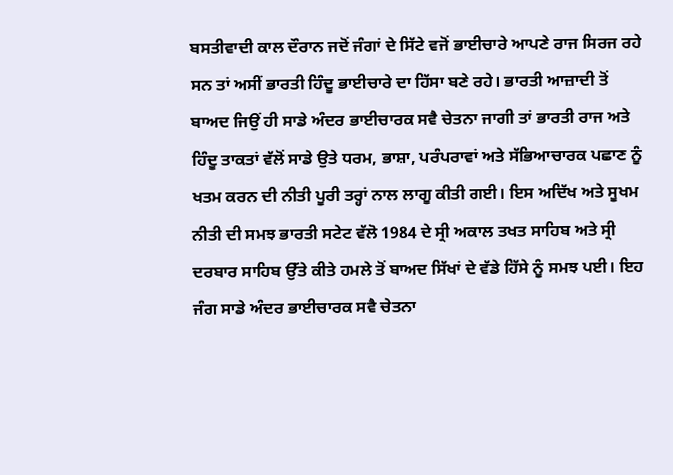ਬਸਤੀਵਾਦੀ ਕਾਲ ਦੌਰਾਨ ਜਦੋਂ ਜੰਗਾਂ ਦੇ ਸਿੱਟੇ ਵਜੋਂ ਭਾਈਚਾਰੇ ਆਪਣੇ ਰਾਜ ਸਿਰਜ ਰਹੇ ਸਨ ਤਾਂ ਅਸੀਂ ਭਾਰਤੀ ਹਿੰਦੂ ਭਾਈਚਾਰੇ ਦਾ ਹਿੱਸਾ ਬਣੇ ਰਹੇ। ਭਾਰਤੀ ਆਜ਼ਾਦੀ ਤੋਂ ਬਾਅਦ ਜਿਉਂ ਹੀ ਸਾਡੇ ਅੰਦਰ ਭਾਈਚਾਰਕ ਸਵੈ ਚੇਤਨਾ ਜਾਗੀ ਤਾਂ ਭਾਰਤੀ ਰਾਜ ਅਤੇ ਹਿੰਦੂ ਤਾਕਤਾਂ ਵੱਲੋਂ ਸਾਡੇ ਉਤੇ ਧਰਮ, ਭਾਸ਼ਾ, ਪਰੰਪਰਾਵਾਂ ਅਤੇ ਸੱਭਿਆਚਾਰਕ ਪਛਾਣ ਨੂੰ ਖਤਮ ਕਰਨ ਦੀ ਨੀਤੀ ਪੂਰੀ ਤਰ੍ਹਾਂ ਨਾਲ ਲਾਗੂ ਕੀਤੀ ਗਈ। ਇਸ ਅਦਿੱਖ ਅਤੇ ਸੂਖਮ ਨੀਤੀ ਦੀ ਸਮਝ ਭਾਰਤੀ ਸਟੇਟ ਵੱਲੋ 1984 ਦੇ ਸ੍ਰੀ ਅਕਾਲ ਤਖਤ ਸਾਹਿਬ ਅਤੇ ਸ੍ਰੀ ਦਰਬਾਰ ਸਾਹਿਬ ਉੱਤੇ ਕੀਤੇ ਹਮਲੇ ਤੋਂ ਬਾਅਦ ਸਿੱਖਾਂ ਦੇ ਵੱਡੇ ਹਿੱਸੇ ਨੂੰ ਸਮਝ ਪਈ। ਇਹ ਜੰਗ ਸਾਡੇ ਅੰਦਰ ਭਾਈਚਾਰਕ ਸਵੈ ਚੇਤਨਾ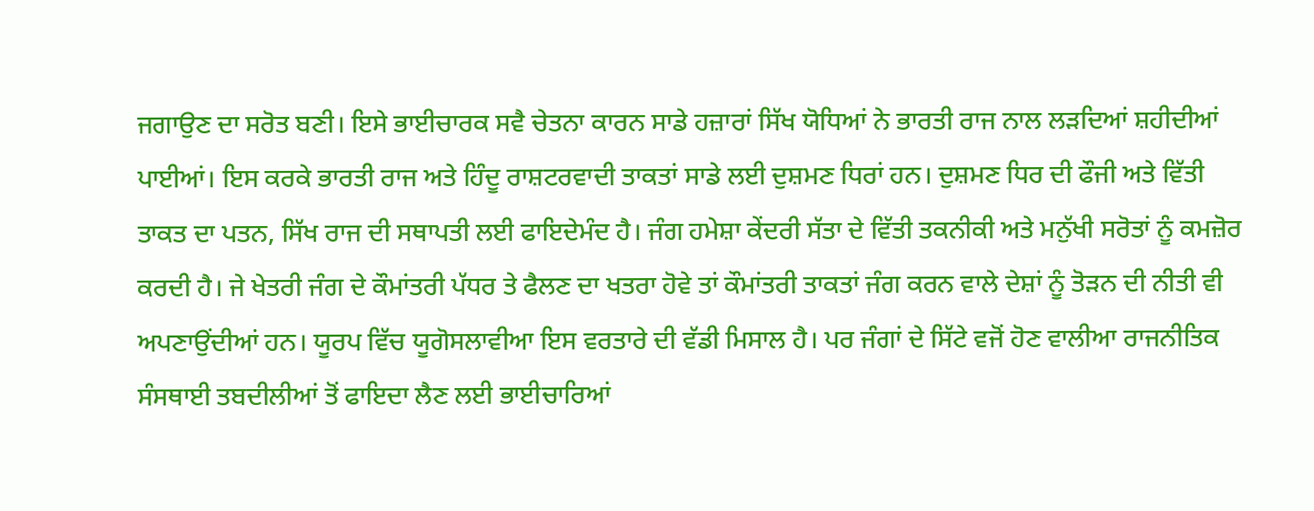ਜਗਾਉਣ ਦਾ ਸਰੋਤ ਬਣੀ। ਇਸੇ ਭਾਈਚਾਰਕ ਸਵੈ ਚੇਤਨਾ ਕਾਰਨ ਸਾਡੇ ਹਜ਼ਾਰਾਂ ਸਿੱਖ ਯੋਧਿਆਂ ਨੇ ਭਾਰਤੀ ਰਾਜ ਨਾਲ ਲੜਦਿਆਂ ਸ਼ਹੀਦੀਆਂ ਪਾਈਆਂ। ਇਸ ਕਰਕੇ ਭਾਰਤੀ ਰਾਜ ਅਤੇ ਹਿੰਦੂ ਰਾਸ਼ਟਰਵਾਦੀ ਤਾਕਤਾਂ ਸਾਡੇ ਲਈ ਦੁਸ਼ਮਣ ਧਿਰਾਂ ਹਨ। ਦੁਸ਼ਮਣ ਧਿਰ ਦੀ ਫੌਜੀ ਅਤੇ ਵਿੱਤੀ ਤਾਕਤ ਦਾ ਪਤਨ, ਸਿੱਖ ਰਾਜ ਦੀ ਸਥਾਪਤੀ ਲਈ ਫਾਇਦੇਮੰਦ ਹੈ। ਜੰਗ ਹਮੇਸ਼ਾ ਕੇਂਦਰੀ ਸੱਤਾ ਦੇ ਵਿੱਤੀ ਤਕਨੀਕੀ ਅਤੇ ਮਨੁੱਖੀ ਸਰੋਤਾਂ ਨੂੰ ਕਮਜ਼ੋਰ ਕਰਦੀ ਹੈ। ਜੇ ਖੇਤਰੀ ਜੰਗ ਦੇ ਕੌਮਾਂਤਰੀ ਪੱਧਰ ਤੇ ਫੈਲਣ ਦਾ ਖਤਰਾ ਹੋਵੇ ਤਾਂ ਕੌਮਾਂਤਰੀ ਤਾਕਤਾਂ ਜੰਗ ਕਰਨ ਵਾਲੇ ਦੇਸ਼ਾਂ ਨੂੰ ਤੋੜਨ ਦੀ ਨੀਤੀ ਵੀ ਅਪਣਾਉਂਦੀਆਂ ਹਨ। ਯੂਰਪ ਵਿੱਚ ਯੂਗੋਸਲਾਵੀਆ ਇਸ ਵਰਤਾਰੇ ਦੀ ਵੱਡੀ ਮਿਸਾਲ ਹੈ। ਪਰ ਜੰਗਾਂ ਦੇ ਸਿੱਟੇ ਵਜੋਂ ਹੋਣ ਵਾਲੀਆ ਰਾਜਨੀਤਿਕ ਸੰਸਥਾਈ ਤਬਦੀਲੀਆਂ ਤੋਂ ਫਾਇਦਾ ਲੈਣ ਲਈ ਭਾਈਚਾਰਿਆਂ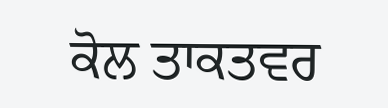ਕੋਲ ਤਾਕਤਵਰ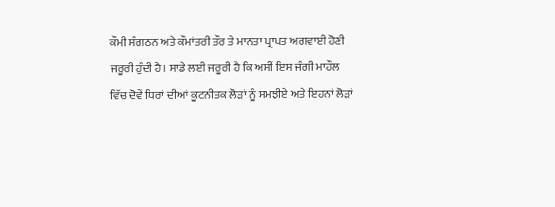ਕੌਮੀ ਸੰਗਠਨ ਅਤੇ ਕੌਮਾਂਤਰੀ ਤੌਰ ਤੇ ਮਾਨਤਾ ਪ੍ਰਾਪਤ ਅਗਵਾਈ ਹੋਣੀ ਜਰੂਰੀ ਹੁੰਦੀ ਹੈ। ਸਾਡੇ ਲਈ ਜਰੂਰੀ ਹੈ ਕਿ ਅਸੀਂ ਇਸ ਜੰਗੀ ਮਾਹੌਲ ਵਿੱਚ ਦੋਵੇਂ ਧਿਰਾਂ ਦੀਆਂ ਕੂਟਨੀਤਕ ਲੋੜਾਂ ਨੂੰ ਸਮਝੀਏ ਅਤੇ ਇਹਨਾਂ ਲੋੜਾਂ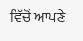ਵਿੱਚੋਂ ਆਪਣੇ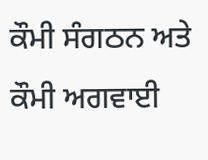ਕੌਮੀ ਸੰਗਠਨ ਅਤੇ ਕੌਮੀ ਅਗਵਾਈ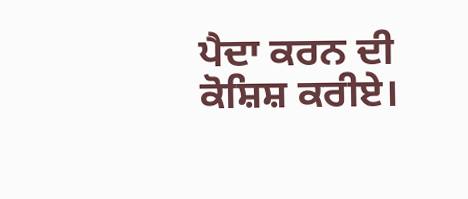ਪੈਦਾ ਕਰਨ ਦੀ ਕੋਸ਼ਿਸ਼ ਕਰੀਏ।